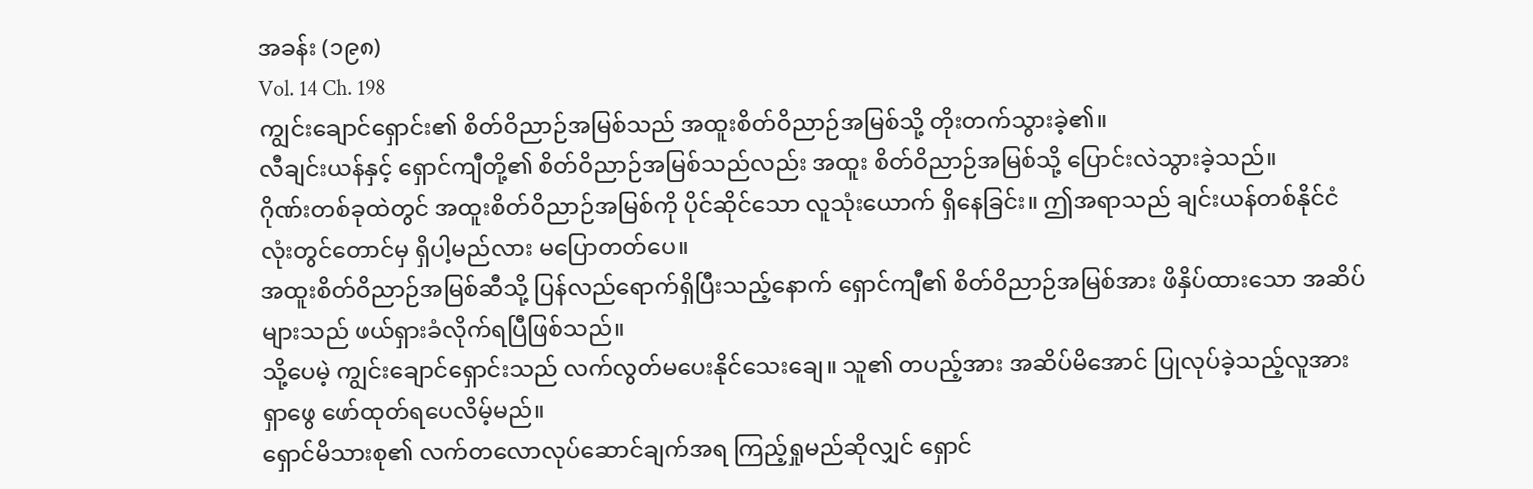အခန်း (၁၉၈)
Vol. 14 Ch. 198
ကျွင်းချောင်ရှောင်း၏ စိတ်ဝိညာဉ်အမြစ်သည် အထူးစိတ်ဝိညာဉ်အမြစ်သို့ တိုးတက်သွားခဲ့၏။
လီချင်းယန်နှင့် ရှောင်ကျီတို့၏ စိတ်ဝိညာဉ်အမြစ်သည်လည်း အထူး စိတ်ဝိညာဉ်အမြစ်သို့ ပြောင်းလဲသွားခဲ့သည်။
ဂိုဏ်းတစ်ခုထဲတွင် အထူးစိတ်ဝိညာဉ်အမြစ်ကို ပိုင်ဆိုင်သော လူသုံးယောက် ရှိနေခြင်း။ ဤအရာသည် ချင်းယန်တစ်နိုင်ငံလုံးတွင်တောင်မှ ရှိပါ့မည်လား မပြောတတ်ပေ။
အထူးစိတ်ဝိညာဉ်အမြစ်ဆီသို့ ပြန်လည်ရောက်ရှိပြီးသည့်နောက် ရှောင်ကျီ၏ စိတ်ဝိညာဉ်အမြစ်အား ဖိနှိပ်ထားသော အဆိပ်များသည် ဖယ်ရှားခံလိုက်ရပြီဖြစ်သည်။
သို့ပေမဲ့ ကျွင်းချောင်ရှောင်းသည် လက်လွတ်မပေးနိုင်သေးချေ။ သူ၏ တပည့်အား အဆိပ်မိအောင် ပြုလုပ်ခဲ့သည့်လူအား ရှာဖွေ ဖော်ထုတ်ရပေလိမ့်မည်။
ရှောင်မိသားစု၏ လက်တလောလုပ်ဆောင်ချက်အရ ကြည့်ရှုမည်ဆိုလျှင် ရှောင်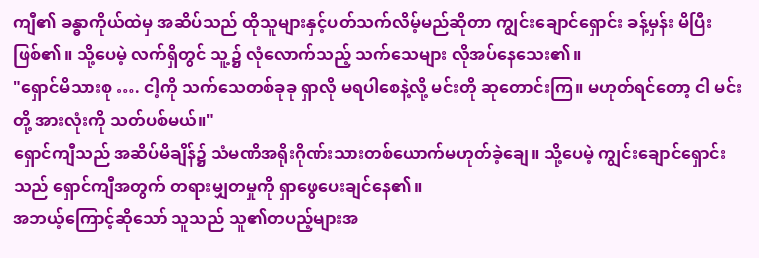ကျီ၏ ခန္ဓာကိုယ်ထဲမှ အဆိပ်သည် ထိုသူများနှင့်ပတ်သက်လိမ့်မည်ဆိုတာ ကျွင်းချောင်ရှောင်း ခန့်မှန်း မိပြီးဖြစ်၏။ သို့ပေမဲ့ လက်ရှိတွင် သူ့၌ လုံလောက်သည့် သက်သေများ လိုအပ်နေသေး၏။
"ရှောင်မိသားစု …. ငါ့ကို သက်သေတစ်ခုခု ရှာလို မရပါစေနဲ့လို့ မင်းတို ဆုတောင်းကြ။ မဟုတ်ရင်တော့ ငါ မင်းတို့ အားလုံးကို သတ်ပစ်မယ်။"
ရှောင်ကျီသည် အဆိပ်မိချိန်၌ သံမဏိအရိုးဂိုဏ်းသားတစ်ယောက်မဟုတ်ခဲ့ချေ။ သို့ပေမဲ့ ကျွင်းချောင်ရှောင်းသည် ရှောင်ကျီအတွက် တရားမျှတမှုကို ရှာဖွေပေးချင်နေ၏။
အဘယ့်ကြောင့်ဆိုသော် သူသည် သူ၏တပည့်များအ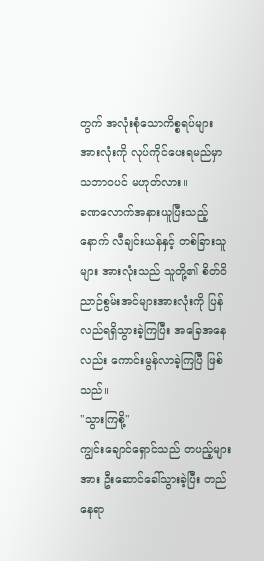တွက် အလုံးစုံသောကိစ္စရပ်များ အားလုံးကို လုပ်ကိုင်ပေးရမည်မှာ သဘာဝပင် မဟုတ်လား။
ခဏလောက်အနားယူပြီးသည့်နောက် လီချင်းယန်နှင့် တစ်ခြားသူများ အားလုံးသည် သူတို့၏ စိတ်ဝိညာဉ်စွမ်းအင်များအားလုံးကို ပြန်လည်ရရှိသွားခဲ့ကြပြီး အခြေအနေလည်း ကောင်းမွန်လာခဲ့ကြပြီ ဖြစ်သည်။
"သွားကြစို့"
ကျွင်းချောင်ရှောင်သည် တပည့်များအား ဦးဆောင်ခေါ်သွားခဲ့ပြီး တည်နေရာ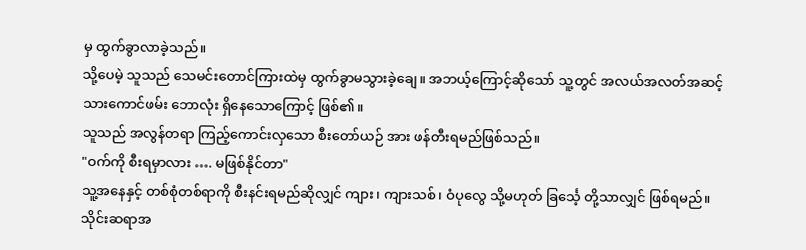မှ ထွက်ခွာလာခဲ့သည်။
သို့ပေမဲ့ သူသည် သေမင်းတောင်ကြားထဲမှ ထွက်ခွာမသွားခဲ့ချေ။ အဘယ့်ကြောင့်ဆိုသော် သူ့တွင် အလယ်အလတ်အဆင့် သားကောင်ဖမ်း ဘောလုံး ရှိနေသောကြောင့် ဖြစ်၏။
သူသည် အလွန်တရာ ကြည့်ကောင်းလှသော စီးတော်ယဉ် အား ဖန်တီးရမည်ဖြစ်သည်။
"ဝက်ကို စီးရမှာလား …. မဖြစ်နိုင်တာ"
သူ့အနေနှင့် တစ်စုံတစ်ရာကို စီးနင်းရမည်ဆိုလျှင် ကျား၊ ကျားသစ်၊ ဝံပုလွေ သို့မဟုတ် ခြင်္သေ့ တို့သာလျှင် ဖြစ်ရမည်။
သိုင်းဆရာအ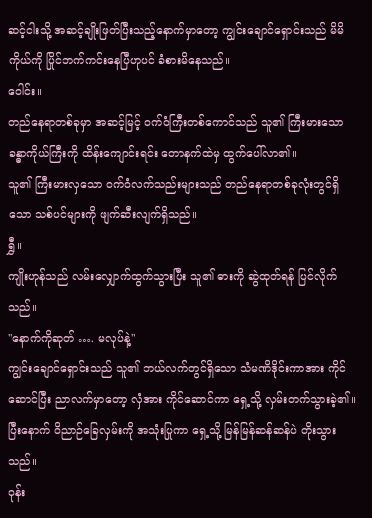ဆင့်ငါးသို့ အဆင့်ချိုးဖြတ်ပြီးသည့်နောက်မှာတော့ ကျွင်းချောင်ရှောင်းသည် မိမိကိုယ်ကို ပြိုင်ဘက်ကင်းနေပြီဟုပင် ခံစားမိနေသည်။
ဝေါင်း။
တည်နေရာတစ်ခုမှာ အဆင့်မြင့် ဝက်ဝံကြီးတစ်ကောင်သည် သူ၏ ကြီးမားသော ခန္ဓာကိုယ်ကြီးကို ထိန်းကျောင်းရင်း တောနက်ထဲမှ ထွက်ပေါ်လာ၏။
သူ၏ ကြီးမားလှသော ဝက်ဝံလက်သည်းများသည် တည်နေရာတစ်ခုလုံးတွင်ရှိသော သစ်ပင်များကို ဖျက်ဆီးလျက်ရှိသည်။
ရွှီ။
ကျိုးဟုန်သည် လမ်းလျှောက်ထွက်သွားပြီး သူ၏ ဓားကို ဆွဲထုတ်ရန် ပြင်လိုက်သည်။
"နောက်ကိုဆုတ် …. မလုပ်နဲ့"
ကျွင်းချောင်ရှောင်းသည် သူ၏ ဘယ်လက်တွင်ရှိသော သံမဏိဒိုင်းကာအား ကိုင်ဆောင်ပြီး ညာလက်မှာတော့ လှံအား ကိုင်ဆောင်ကာ ရှေ့သို့ လှမ်းတက်သွားခဲ့၏။
ပြီးနောက် ဝိညာဉ်ခြေလှမ်းကို အသုံးပြုကာ ရှေ့သို့ မြန်မြန်ဆန်ဆန်ပဲ တိုးသွားသည်။
ဝုန်း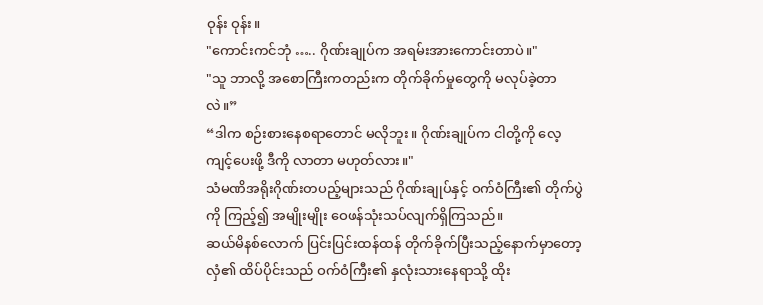ဝုန်း ဝုန်း။
"ကောင်းကင်ဘုံ ….. ဂိုဏ်းချုပ်က အရမ်းအားကောင်းတာပဲ။"
"သူ ဘာလို့ အစောကြီးကတည်းက တိုက်ခိုက်မှုတွေကို မလုပ်ခဲ့တာလဲ။”
“ဒါက စဉ်းစားနေစရာတောင် မလိုဘူး။ ဂိုဏ်းချုပ်က ငါတို့ကို လေ့ကျင့်ပေးဖို့ ဒီကို လာတာ မဟုတ်လား။"
သံမဏိအရိုးဂိုဏ်းတပည့်များသည် ဂိုဏ်းချုပ်နှင့် ဝက်ဝံကြီး၏ တိုက်ပွဲကို ကြည့်၍ အမျိုးမျိုး ဝေဖန်သုံးသပ်လျက်ရှိကြသည်။
ဆယ်မိနစ်လောက် ပြင်းပြင်းထန်ထန် တိုက်ခိုက်ပြီးသည့်နောက်မှာတော့ လှံ၏ ထိပ်ပိုင်းသည် ဝက်ဝံကြီး၏ နှလုံးသားနေရာသို့ ထိုး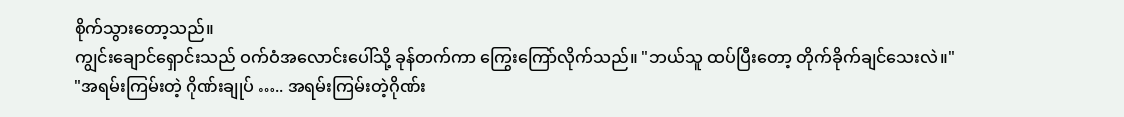စိုက်သွားတော့သည်။
ကျွင်းချောင်ရှောင်းသည် ဝက်ဝံအလောင်းပေါ်သို့ ခုန်တက်ကာ ကြွေးကြော်လိုက်သည်။ "ဘယ်သူ ထပ်ပြီးတော့ တိုက်ခိုက်ချင်သေးလဲ။"
"အရမ်းကြမ်းတဲ့ ဂိုဏ်းချုပ် ….. အရမ်းကြမ်းတဲ့ဂိုဏ်း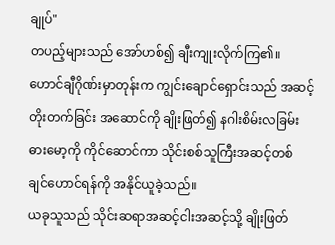ချုပ်"
တပည့်များသည် အော်ဟစ်၍ ချီးကျုးလိုက်ကြ၏။
ဟောင်ချီဂိုဏ်းမှာတုန်းက ကျွင်းချောင်ရှောင်းသည် အဆင့်တိုးတက်ခြင်း အဆောင်ကို ချိုးဖြတ်၍ နဂါးစိမ်းလခြမ်း ဓားမော့ကို ကိုင်ဆောင်ကာ သိုင်းစစ်သူကြီးအဆင့်တစ် ချင်ဟောင်ရန်ကို အနိုင်ယူခဲ့သည်။
ယခုသူသည် သိုင်းဆရာအဆင့်ငါးအဆင့်သို့ ချိုးဖြတ်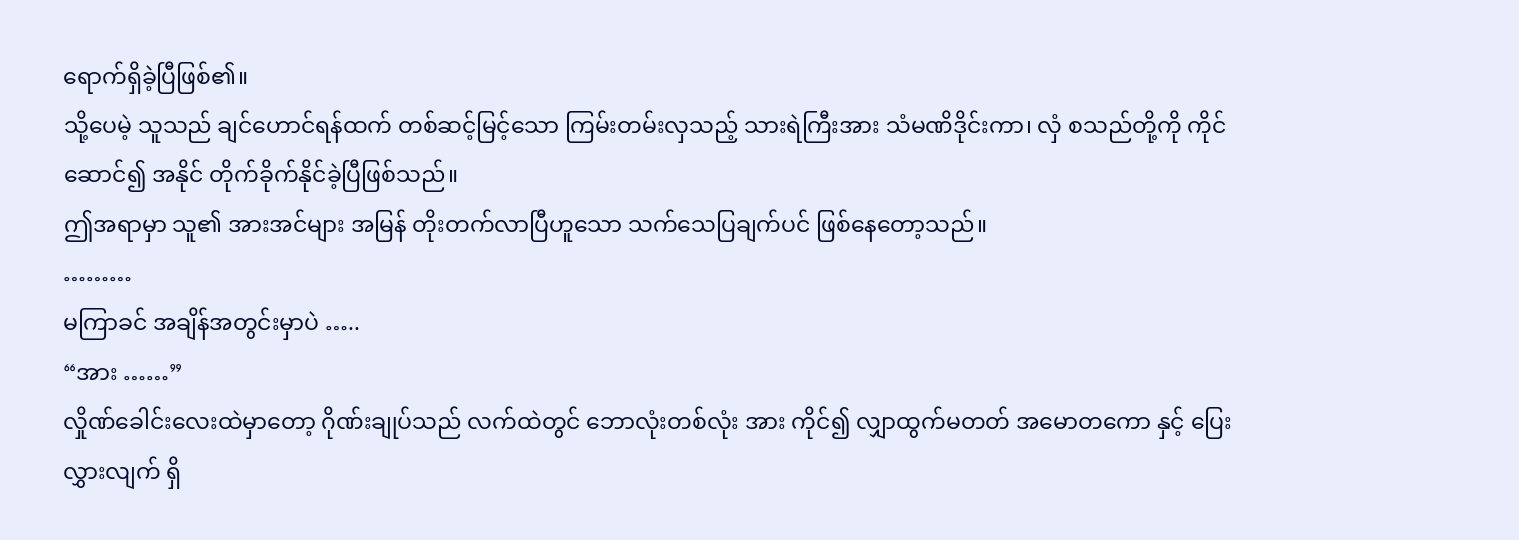ရောက်ရှိခဲ့ပြီဖြစ်၏။
သို့ပေမဲ့ သူသည် ချင်ဟောင်ရန်ထက် တစ်ဆင့်မြင့်သော ကြမ်းတမ်းလှသည့် သားရဲကြီးအား သံမဏိဒိုင်းကာ၊ လှံ စသည်တို့ကို ကိုင်ဆောင်၍ အနိုင် တိုက်ခိုက်နိုင်ခဲ့ပြီဖြစ်သည်။
ဤအရာမှာ သူ၏ အားအင်များ အမြန် တိုးတက်လာပြီဟူသော သက်သေပြချက်ပင် ဖြစ်နေတော့သည်။
………
မကြာခင် အချိန်အတွင်းမှာပဲ …..
“အား ……”
လှိုဏ်ခေါင်းလေးထဲမှာတော့ ဂိုဏ်းချုပ်သည် လက်ထဲတွင် ဘောလုံးတစ်လုံး အား ကိုင်၍ လျှာထွက်မတတ် အမောတကော နှင့် ပြေးလွှားလျက် ရှိ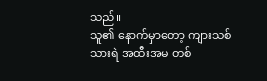သည်။
သူ၏ နောက်မှာတော့ ကျားသစ်သားရဲ အထီးအမ တစ်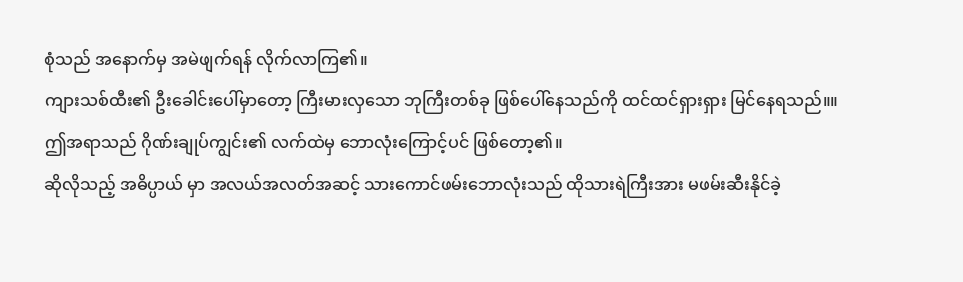စုံသည် အနောက်မှ အမဲဖျက်ရန် လိုက်လာကြ၏။
ကျားသစ်ထီး၏ ဦးခေါင်းပေါ်မှာတော့ ကြီးမားလှသော ဘုကြီးတစ်ခု ဖြစ်ပေါ်နေသည်ကို ထင်ထင်ရှားရှား မြင်နေရသည်။။
ဤအရာသည် ဂိုဏ်းချုပ်ကျွင်း၏ လက်ထဲမှ ဘောလုံးကြောင့်ပင် ဖြစ်တော့၏။
ဆိုလိုသည့် အဓိပ္ပာယ် မှာ အလယ်အလတ်အဆင့် သားကောင်ဖမ်းဘောလုံးသည် ထိုသားရဲကြီးအား မဖမ်းဆီးနိုင်ခဲ့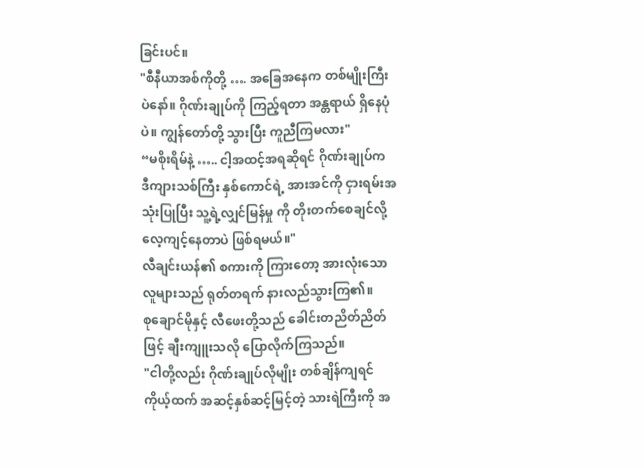ခြင်းပင်။
"စီနီယာအစ်ကိုတို့ …. အခြေအနေက တစ်မျိုးကြီးပဲနော်။ ဂိုဏ်းချုပ်ကို ကြည့်ရတာ အန္တရာယ် ရှိနေပုံပဲ။ ကျွန်တော်တို့ သွားပြီး ကူညီကြမလား"
“မစိုးရိမ်နဲ့ ….. ငါ့အထင့်အရဆိုရင် ဂိုဏ်းချုပ်က ဒီကျားသစ်ကြီး နှစ်ကောင်ရဲ့ အားအင်ကို ငှားရမ်းအသုံးပြုပြီး သူ့ရဲ့လျှင်မြန်မှု ကို တိုးတက်စေချင်လို့ လေ့ကျင့်နေတာပဲ ဖြစ်ရမယ်။"
လီချင်းယန်၏ စကားကို ကြားတော့ အားလုံးသော လူများသည် ရုတ်တရက် နားလည်သွားကြ၏။
စုချောင်မိုနှင့် လီဖေးတို့သည် ခေါင်းတညိတ်ညိတ်ဖြင့် ချီးကျူးသလို ပြောလိုက်ကြသည်။
"ငါတို့လည်း ဂိုဏ်းချုပ်လိုမျိုး တစ်ချိန်ကျရင် ကိုယ့်ထက် အဆင့်နှစ်ဆင့်မြင့်တဲ့ သားရဲကြီးကို အ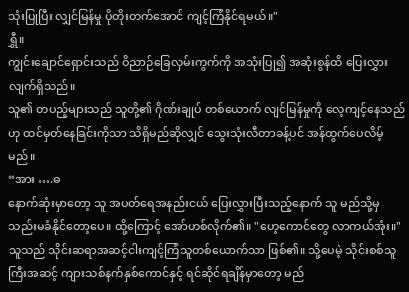သုံးပြုပြီး လျှင်မြန်မှု ပိုတိုးတက်အောင် ကျင့်ကြံနိုင်ရမယ်။"
ရွှီ။
ကျွင်းချောင်ရှောင်းသည် ဝိညာဉ်ခြေလှမ်းကွက်ကို အသုံးပြု၍ အဆုံးစွန်ထိ ပြေးလွှားလျက်ရှိသည်။
သူ၏ တပည့်များသည် သူတို့၏ ဂိုဏ်းချုပ် တစ်ယောက် လျင်မြန်မှုကို လေ့ကျင့်နေသည်ဟု ထင်မှတ်နေခြင်းကိုသာ သိရှိမည်ဆိုလျှင် သွေးသုံးလီတာခန့်ပင် အန်ထွက်ပေလိမ့်မည်။
“အား ….ဓ
နောက်ဆုံးမှာတော့ သူ အပတ်ရေအနည်းငယ် ပြေးလွှားပြီးသည့်နောက် သူ မည်သို့မှ သည်းမခံနိုင်တော့ပေ။ ထို့ကြောင့် အော်ဟစ်လိုက်၏။ "ဟေ့ကောင်တွေ လာကယ်အုံး။"
သူသည် သိုင်းဆရာအဆင့်ငါးကျင့်ကြံသူတစ်ယောက်သာ ဖြစ်၏။ သို့ပေမဲ့ သိုင်းစစ်သူကြီးအဆင့် ကျားသစ်နက်နှစ်ကောင်နှင့် ရင်ဆိုင်ရချိန်မှာတော့ မည်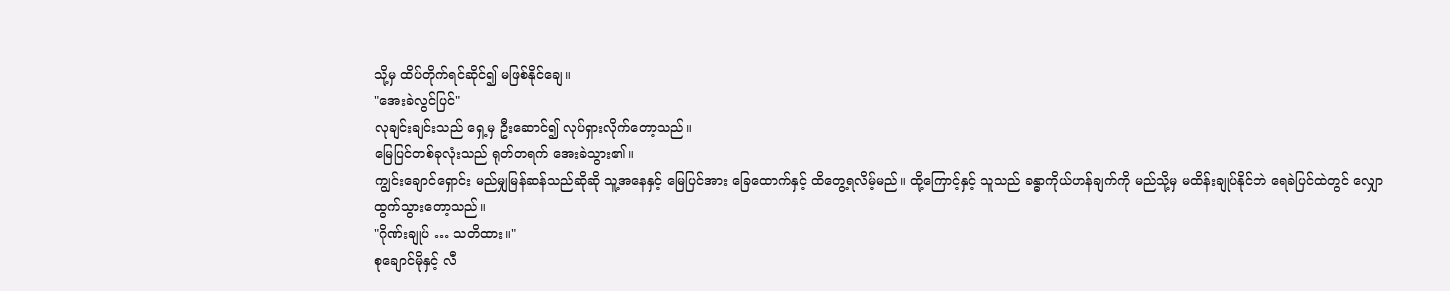သို့မှ ထိပ်တိုက်ရင်ဆိုင်၍ မဖြစ်နိုင်ချေ။
"အေးခဲလွင်ပြင်"
လုချင်းချင်းသည် ရှေ့မှ ဦးဆောင်၍ လုပ်ရှားလိုက်တော့သည်။
မြေပြင်တစ်ခုလုံးသည် ရုတ်တရက် အေးခဲသွား၏။
ကျွင်းချောင်ရှောင်း မည်မျှမြန်ဆန်သည်ဆိုဆို သူ့အနေနှင့် မြေပြင်အား ခြေထောက်နှင့် ထိတွေ့ရလိမ့်မည်။ ထို့ကြောင့်နှင့် သူသည် ခန္ဓာကိုယ်ဟန်ချက်ကို မည်သို့မှ မထိန်းချုပ်နိုင်ဘဲ ရေခဲပြင်ထဲတွင် လျှောထွက်သွားတော့သည်။
"ဂိုဏ်းချုပ် … သတိထား။"
စုချောင်မိုနှင့် လီ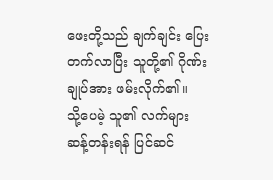ဖေးတို့သည် ချက်ချင်း ပြေးတက်လာပြီး သူတို့၏ ဂိုဏ်းချုပ်အား ဖမ်းလိုက်၏။
သို့ပေမဲ့ သူ၏ လက်များ ဆန့်တန်းရန် ပြင်ဆင်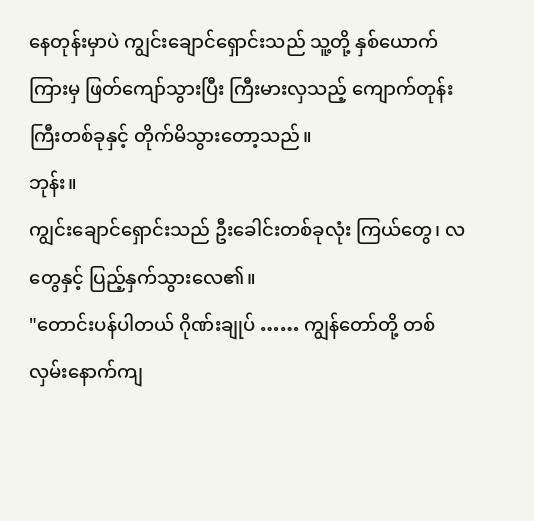နေတုန်းမှာပဲ ကျွင်းချောင်ရှောင်းသည် သူ့တို့ နှစ်ယောက်ကြားမှ ဖြတ်ကျော်သွားပြီး ကြီးမားလှသည့် ကျောက်တုန်းကြီးတစ်ခုနှင့် တိုက်မိသွားတော့သည်။
ဘုန်း။
ကျွင်းချောင်ရှောင်းသည် ဦးခေါင်းတစ်ခုလုံး ကြယ်တွေ၊ လတွေနှင့် ပြည့်နှက်သွားလေ၏။
"တောင်းပန်ပါတယ် ဂိုဏ်းချုပ် …… ကျွန်တော်တို့ တစ်လှမ်းနောက်ကျ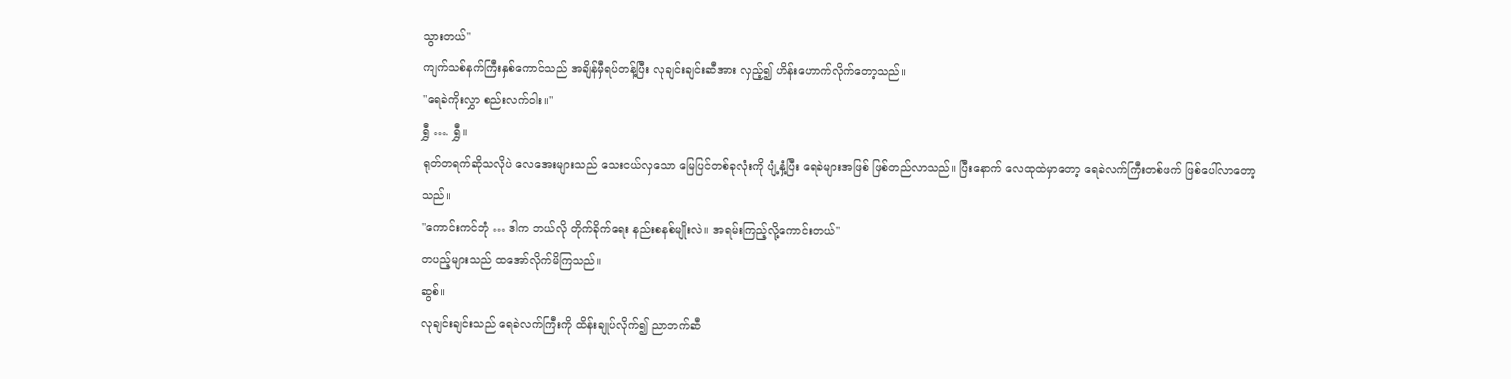သွားတယ်"
ကျက်သစ်နက်ကြီးနှစ်ကောင်သည် အချိန်မှီရပ်တန့်ပြီး လုချင်းချင်းဆီအား လှည့်၍ ဟိန်းဟောက်လိုက်တော့သည်။
"ရေခဲကိုးလွှာ စည်းလက်ဝါး။"
ရွှီ …. ရွှီ။
ရုတ်တရက်ဆိုသလိုပဲ လေအေးများသည် သေးငယ်လှသော မြေပြင်တစ်ခုလုံးကို ပျံ့နှံ့ပြီး ရေခဲများအဖြစ် ဖြစ်တည်လာသည်။ ပြီးနောက် လေထုထဲမှာတော့ ရေခဲလက်ကြီးတစ်ဖက် ဖြစ်ပေါ်လာတော့သည်။
"ကောင်းကင်ဘုံ … ဒါက ဘယ်လို တိုက်ခိုက်ရေး နည်းစနစ်မျိုးလဲ။ အရမ်းကြည့်လို့ကောင်းတယ်"
တပည့်များသည် ထအော်လိုက်မိကြသည်။
ဆွစ်။
လုချင်းချင်းသည် ရေခဲလက်ကြီးကို ထိန်းချုပ်လိုက်၍ ညာဘက်ဆီ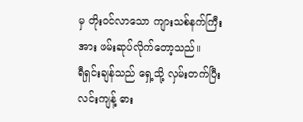မှ တိုးဝင်လာသော ကျားသစ်နက်ကြီးအား ဖမ်းဆုပ်လိုက်တော့သည်။
ရီရှင်းချန်သည် ရှေ့သို့ လှမ်းတက်ပြီး လင်းကျန့် ဓား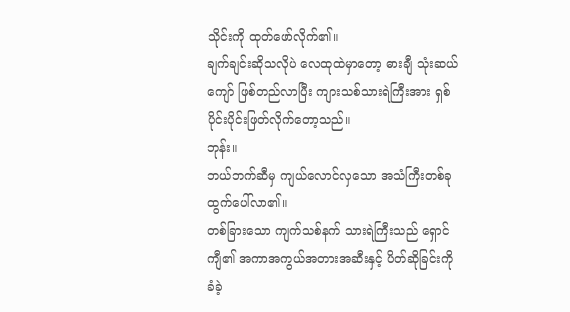သိုင်းကို ထုတ်ဖော်လိုက်၏။
ချက်ချင်းဆိုသလိုပဲ လေထုထဲမှာတော့ ဓားချီ သုံးဆယ်ကျော် ဖြစ်တည်လာပြီး ကျားသစ်သားရဲကြီးအား ရှစ်ပိုင်းပိုင်းဖြတ်လိုက်တော့သည်။
ဘုန်း။
ဘယ်ဘက်ဆီမှ ကျယ်လောင်လှသော အသံကြီးတစ်ခု ထွက်ပေါ်လာ၏။
တစ်ခြားသော ကျက်သစ်နက် သားရဲကြီးသည် ရှောင်ကျီ၏ အကာအကွယ်အတားအဆီးနှင့် ပိတ်ဆိုခြင်းကို ခံခဲ့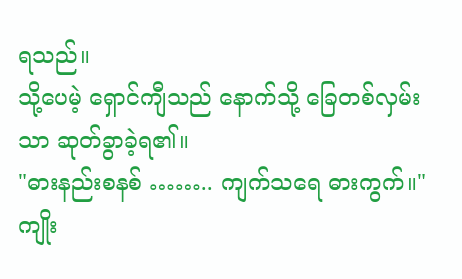ရသည်။
သို့ပေမဲ့ ရှောင်ကျီသည် နောက်သို့ ခြေတစ်လှမ်းသာ ဆုတ်ခွာခဲ့ရ၏။
"ဓားနည်းစနစ် …….. ကျက်သရေ ဓားကွက်။"
ကျိုး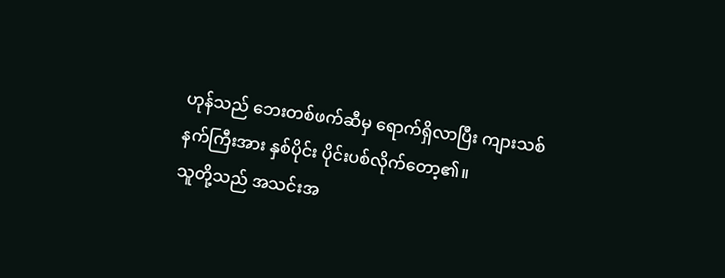ဟုန်သည် ဘေးတစ်ဖက်ဆီမှ ရောက်ရှိလာပြီး ကျားသစ်နက်ကြီးအား နှစ်ပိုင်း ပိုင်းပစ်လိုက်တော့၏။
သူတို့သည် အသင်းအ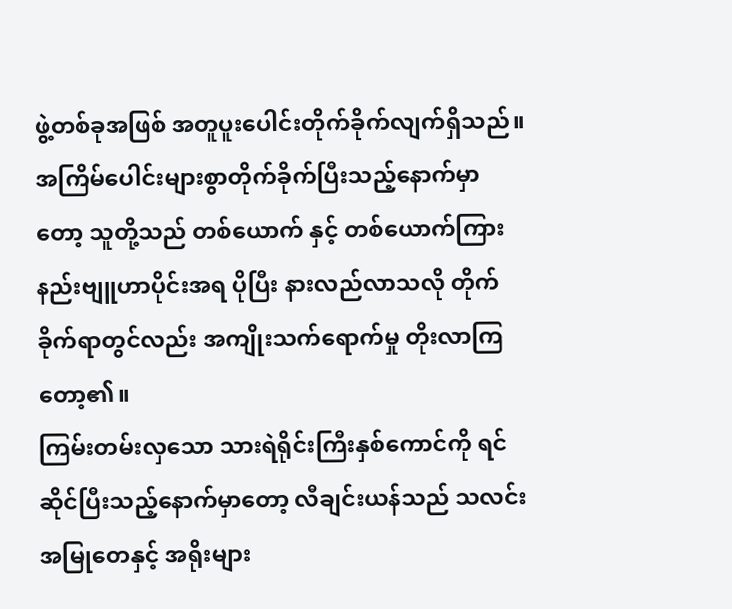ဖွဲ့တစ်ခုအဖြစ် အတူပူးပေါင်းတိုက်ခိုက်လျက်ရှိသည်။
အကြိမ်ပေါင်းများစွာတိုက်ခိုက်ပြီးသည့်နောက်မှာတော့ သူတို့သည် တစ်ယောက် နှင့် တစ်ယောက်ကြား နည်းဗျူဟာပိုင်းအရ ပိုပြီး နားလည်လာသလို တိုက်ခိုက်ရာတွင်လည်း အကျိုးသက်ရောက်မှု တိုးလာကြတော့၏။
ကြမ်းတမ်းလှသော သားရဲရိုင်းကြီးနှစ်ကောင်ကို ရင်ဆိုင်ပြီးသည့်နောက်မှာတော့ လီချင်းယန်သည် သလင်းအမြုတေနှင့် အရိုးများ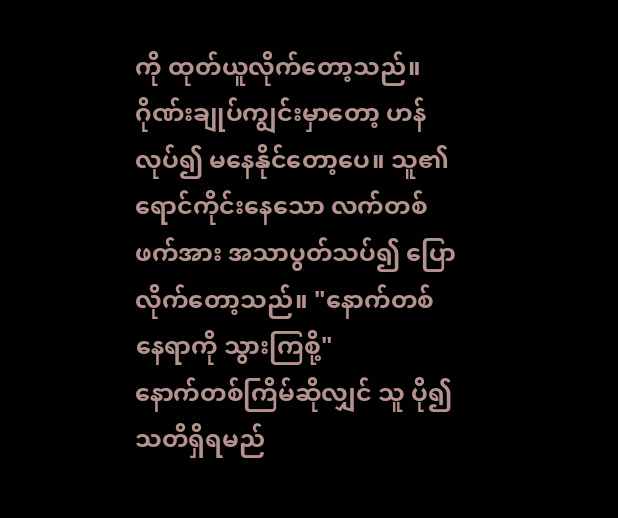ကို ထုတ်ယူလိုက်တော့သည်။
ဂိုဏ်းချုပ်ကျွင်းမှာတော့ ဟန်လုပ်၍ မနေနိုင်တော့ပေ။ သူ၏ရောင်ကိုင်းနေသော လက်တစ်ဖက်အား အသာပွတ်သပ်၍ ပြောလိုက်တော့သည်။ "နောက်တစ်နေရာကို သွားကြစို့"
နောက်တစ်ကြိမ်ဆိုလျှင် သူ ပို၍ သတိရှိရမည်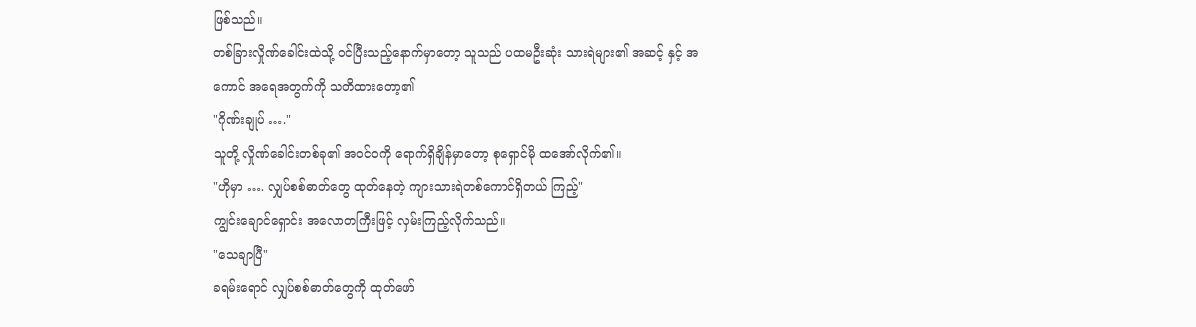ဖြစ်သည်။
တစ်ခြားလှိုဏ်ခေါင်းထဲသို့ ဝင်ပြီးသည့်နောက်မှာတော့ သူသည် ပထမဦးဆုံး သားရဲများ၏ အဆင့် နှင့် အကောင် အရေအတွက်ကို သတိထားတော့၏
"ဂိုဏ်းချုပ် …."
သူတို့ လှိုဏ်ခေါင်းတစ်ခု၏ အဝင်ဝကို ရောက်ရှိချိန်မှာတော့ စုရှောင်မို ထအော်လိုက်၏။
"ဟိုမှာ …. လျှပ်စစ်ဓာတ်တွေ ထုတ်နေတဲ့ ကျားသားရဲတစ်ကောင်ရှိတယ် ကြည့်"
ကျွင်းချောင်ရှောင်း အလောတကြီးဖြင့် လှမ်းကြည့်လိုက်သည်။
"သေချာပြီ"
ခရမ်းရောင် လျှပ်စစ်ဓာတ်တွေကို ထုတ်ဖော်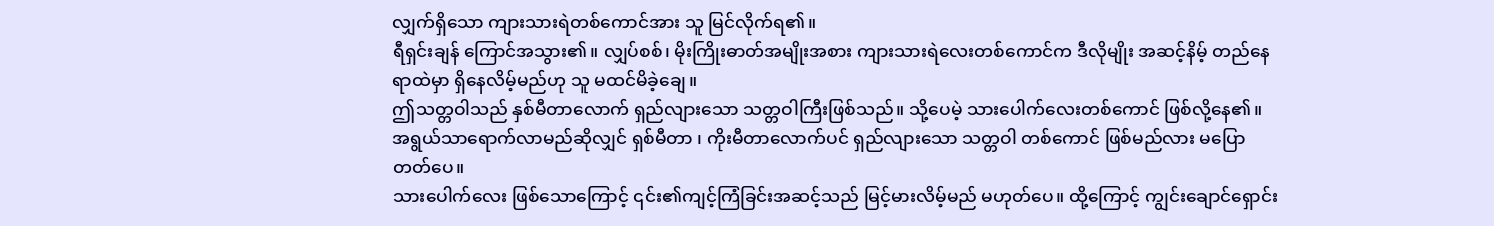လျှက်ရှိသော ကျားသားရဲတစ်ကောင်အား သူ မြင်လိုက်ရ၏။
ရီရှင်းချန် ကြောင်အသွား၏။ လျှပ်စစ်၊ မိုးကြိုးဓာတ်အမျိုးအစား ကျားသားရဲလေးတစ်ကောင်က ဒီလိုမျိုး အဆင့်နိမ့် တည်နေရာထဲမှာ ရှိနေလိမ့်မည်ဟု သူ မထင်မိခဲ့ချေ။
ဤသတ္တဝါသည် နှစ်မီတာလောက် ရှည်လျားသော သတ္တဝါကြီးဖြစ်သည်။ သို့ပေမဲ့ သားပေါက်လေးတစ်ကောင် ဖြစ်လို့နေ၏။ အရွယ်သာရောက်လာမည်ဆိုလျှင် ရှစ်မီတာ ၊ ကိုးမီတာလောက်ပင် ရှည်လျားသော သတ္တဝါ တစ်ကောင် ဖြစ်မည်လား မပြောတတ်ပေ။
သားပေါက်လေး ဖြစ်သောကြောင့် ၎င်း၏ကျင့်ကြံခြင်းအဆင့်သည် မြင့်မားလိမ့်မည် မဟုတ်ပေ။ ထို့ကြောင့် ကျွင်းချောင်ရှောင်း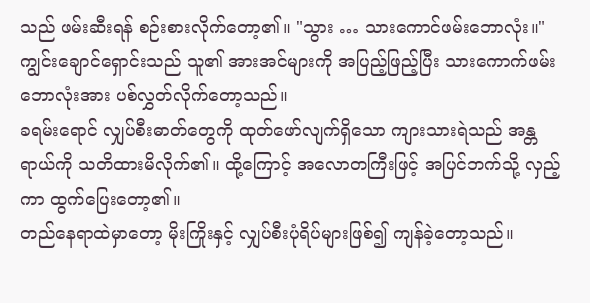သည် ဖမ်းဆီးရန် စဉ်းစားလိုက်တော့၏။ "သွား … သားကောင်ဖမ်းဘောလုံး။"
ကျွင်းချောင်ရှောင်းသည် သူ၏ အားအင်များကို အပြည့်ဖြည့်ပြီး သားကောက်ဖမ်းဘောလုံးအား ပစ်လွှတ်လိုက်တော့သည်။
ခရမ်းရောင် လျှပ်စီးဓာတ်တွေကို ထုတ်ဖော်လျက်ရှိသော ကျားသားရဲသည် အန္တရာယ်ကို သတိထားမိလိုက်၏။ ထို့ကြောင့် အလောတကြီးဖြင့် အပြင်ဘက်သို့ လှည့်ကာ ထွက်ပြေးတော့၏။
တည်နေရာထဲမှာတော့ မိုးကြိုးနှင့် လျှပ်စီးပုံရိပ်များဖြစ်၍ ကျန်ခဲ့တော့သည်။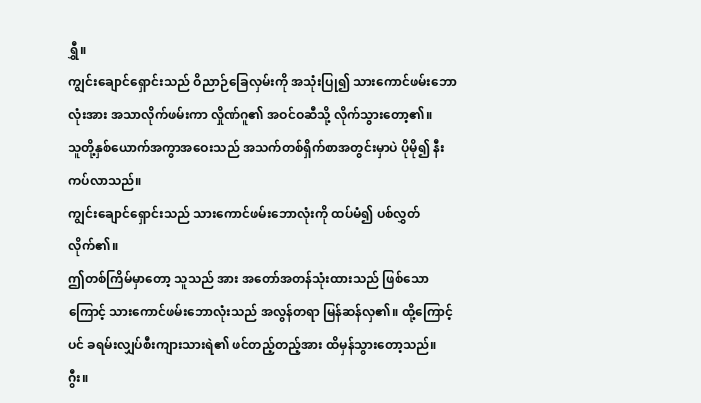ရွှီ။
ကျွင်းချောင်ရှောင်းသည် ဝိညာဉ်ခြေလှမ်းကို အသုံးပြု၍ သားကောင်ဖမ်းဘောလုံးအား အသာလိုက်ဖမ်းကာ လှိုဏ်ဂူ၏ အဝင်ဝဆီသို့ လိုက်သွားတော့၏။
သူတို့နှစ်ယောက်အကွာအဝေးသည် အသက်တစ်ရှိက်စာအတွင်းမှာပဲ ပိုမို၍ နီးကပ်လာသည်။
ကျွင်းချောင်ရှောင်းသည် သားကောင်ဖမ်းဘောလုံးကို ထပ်မံ၍ ပစ်လွှတ်လိုက်၏။
ဤတစ်ကြိမ်မှာတော့ သူသည် အား အတော်အတန်သုံးထားသည် ဖြစ်သောကြောင့် သားကောင်ဖမ်းဘောလုံးသည် အလွန်တရာ မြန်ဆန်လှ၏။ ထို့ကြောင့်ပင် ခရမ်းလျှပ်စီးကျားသားရဲ၏ ဖင်တည့်တည့်အား ထိမှန်သွားတော့သည်။
ဂွီး။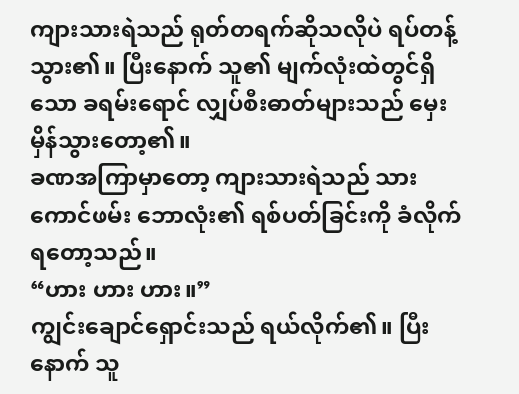ကျားသားရဲသည် ရုတ်တရက်ဆိုသလိုပဲ ရပ်တန့်သွား၏။ ပြီးနောက် သူ၏ မျက်လုံးထဲတွင်ရှိသော ခရမ်းရောင် လျှပ်စီးဓာတ်များသည် မှေးမှိန်သွားတော့၏။
ခဏအကြာမှာတော့ ကျားသားရဲသည် သားကောင်ဖမ်း ဘောလုံး၏ ရစ်ပတ်ခြင်းကို ခံလိုက်ရတော့သည်။
“ဟား ဟား ဟား။”
ကျွင်းချောင်ရှောင်းသည် ရယ်လိုက်၏။ ပြီးနောက် သူ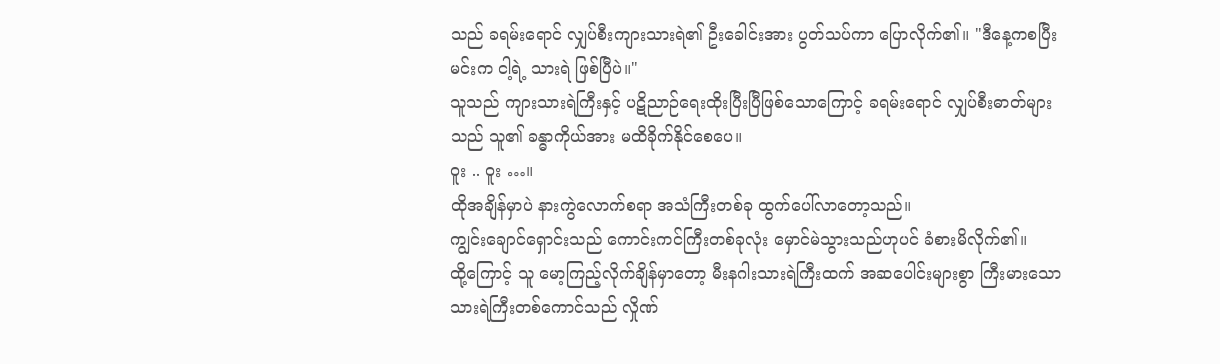သည် ခရမ်းရောင် လျှပ်စီးကျားသားရဲ၏ ဦးခေါင်းအား ပွတ်သပ်ကာ ပြောလိုက်၏။ "ဒီနေ့ကစပြီး မင်းက ငါ့ရဲ့ သားရဲ ဖြစ်ပြီပဲ။"
သူသည် ကျားသားရဲကြီးနှင့် ပဋိညာဉ်ရေးထိုးပြီးပြီဖြစ်သောကြောင့် ခရမ်းရောင် လျှပ်စီးဓာတ်များသည် သူ၏ ခန္ဓာကိုယ်အား မထိခိုက်နိုင်စေပေ။
ဝူး .. ဝူး …။
ထိုအချိန်မှာပဲ နားကွဲလောက်စရာ အသံကြီးတစ်ခု ထွက်ပေါ်လာတော့သည်။
ကျွင်းချောင်ရှောင်းသည် ကောင်းကင်ကြီးတစ်ခုလုံး မှောင်မဲသွားသည်ဟုပင် ခံစားမိလိုက်၏။
ထို့ကြောင့် သူ မော့ကြည့်လိုက်ချိန်မှာတော့ မီးနဂါးသားရဲကြီးထက် အဆပေါင်းများစွာ ကြီးမားသော သားရဲကြီးတစ်ကောင်သည် လှိုဏ်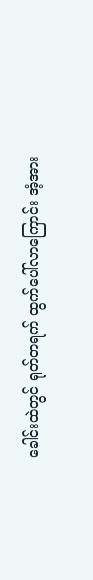ခေါင်းထဲတွင် ရုတ်တရက် ထွက်ပေါ်လာကြောင်း အံ့အား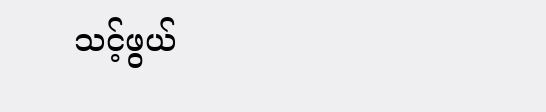သင့်ဖွယ်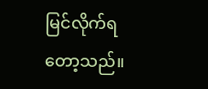မြင်လိုက်ရတော့သည်။